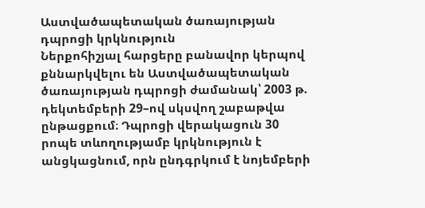Աստվածապետական ծառայության դպրոցի կրկնություն
Ներքոհիշյալ հարցերը բանավոր կերպով քննարկվելու են Աստվածապետական ծառայության դպրոցի ժամանակ՝ 2003 թ. դեկտեմբերի 29–ով սկսվող շաբաթվա ընթացքում։ Դպրոցի վերակացուն 30 րոպե տևողությամբ կրկնություն է անցկացնում, որն ընդգրկում է նոյեմբերի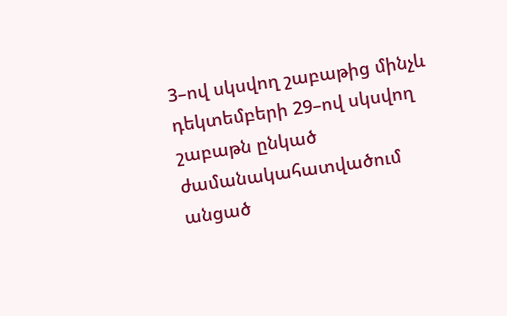3–ով սկսվող շաբաթից մինչև դեկտեմբերի 29–ով սկսվող շաբաթն ընկած ժամանակահատվածում անցած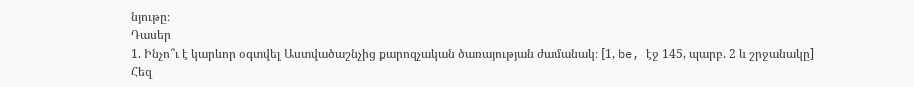նյութը։
Դասեր
1. Ինչո՞ւ է կարևոր օգտվել Աստվածաշնչից քարոզչական ծառայության ժամանակ։ [1, be, էջ 145, պարբ. 2 և շրջանակը] Հեզ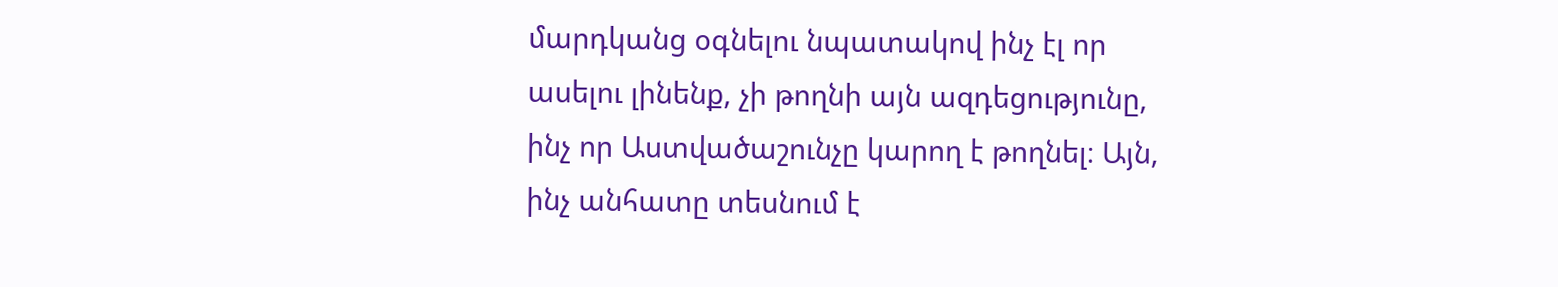մարդկանց օգնելու նպատակով ինչ էլ որ ասելու լինենք, չի թողնի այն ազդեցությունը, ինչ որ Աստվածաշունչը կարող է թողնել։ Այն, ինչ անհատը տեսնում է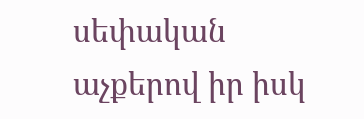սեփական աչքերով իր իսկ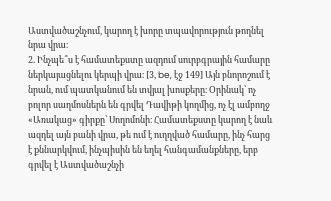Աստվածաշնչում, կարող է խորը տպավորություն թողնել նրա վրա։
2. Ինչպե՞ս է համատեքստը ազդում սուրբգրային համարը ներկայացնելու կերպի վրա։ [3, be, էջ 149] Այն բնորոշում է նրան, ում պատկանում են տվյալ խոսքերը։ Օրինակ՝ ոչ բոլոր սաղմոսներն են գրվել Դավիթի կողմից, ոչ էլ ամբողջ «Առակաց» գիրքը՝ Սողոմոնի։ Համատեքստը կարող է նաև ազդել այն բանի վրա, թե ում է ուղղված համարը, ինչ հարց է քննարկվում, ինչպիսին են եղել հանգամանքները, երբ գրվել է Աստվածաշնչի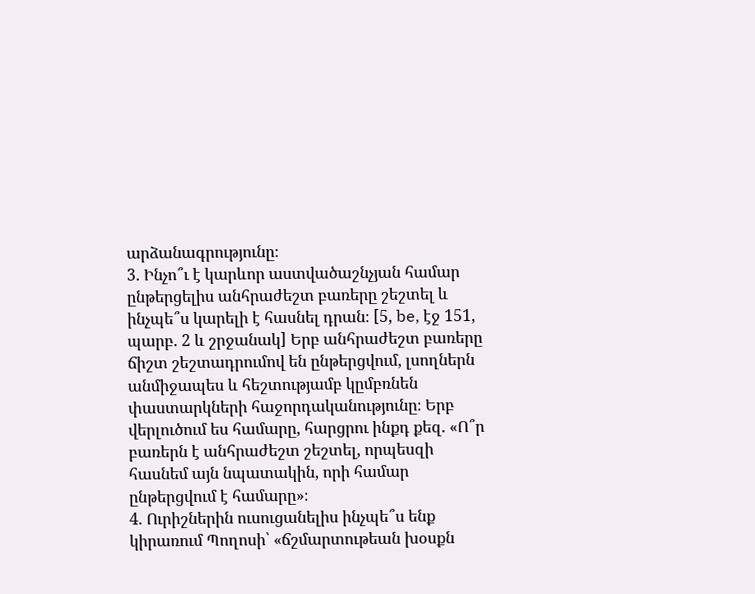արձանագրությունը։
3. Ինչո՞ւ է կարևոր աստվածաշնչյան համար ընթերցելիս անհրաժեշտ բառերը շեշտել և ինչպե՞ս կարելի է հասնել դրան։ [5, be, էջ 151, պարբ. 2 և շրջանակ] Երբ անհրաժեշտ բառերը ճիշտ շեշտադրումով են ընթերցվում, լսողներն անմիջապես և հեշտությամբ կըմբռնեն փաստարկների հաջորդականությունը։ Երբ վերլուծում ես համարը, հարցրու ինքդ քեզ. «Ո՞ր բառերն է անհրաժեշտ շեշտել, որպեսզի հասնեմ այն նպատակին, որի համար ընթերցվում է համարը»։
4. Ուրիշներին ուսուցանելիս ինչպե՞ս ենք կիրառում Պողոսի՝ «ճշմարտութեան խօսքն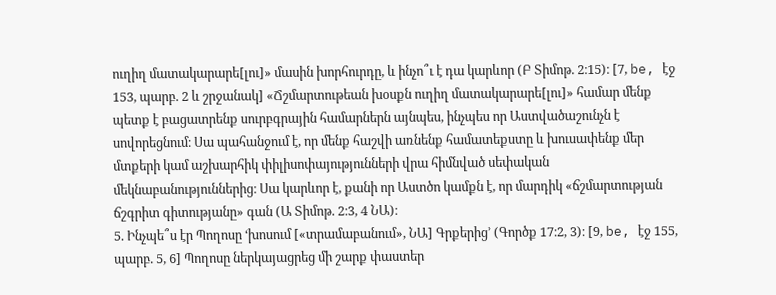ուղիղ մատակարարե[լու]» մասին խորհուրդը, և ինչո՞ւ է դա կարևոր (Բ Տիմոթ. 2։15)։ [7, be, էջ 153, պարբ. 2 և շրջանակ] «Ճշմարտութեան խօսքն ուղիղ մատակարարե[լու]» համար մենք պետք է բացատրենք սուրբգրային համարներն այնպես, ինչպես որ Աստվածաշունչն է սովորեցնում։ Սա պահանջում է, որ մենք հաշվի առնենք համատեքստը և խուսափենք մեր մտքերի կամ աշխարհիկ փիլիսոփայությունների վրա հիմնված սեփական մեկնաբանություններից։ Սա կարևոր է, քանի որ Աստծո կամքն է, որ մարդիկ «ճշմարտության ճշգրիտ գիտությանը» գան (Ա Տիմոթ. 2։3, 4 ՆԱ)։
5. Ինչպե՞ս էր Պողոսը ‘խոսում [«տրամաբանում», ՆԱ] Գրքերից’ (Գործք 17։2, 3)։ [9, be, էջ 155, պարբ. 5, 6] Պողոսը ներկայացրեց մի շարք փաստեր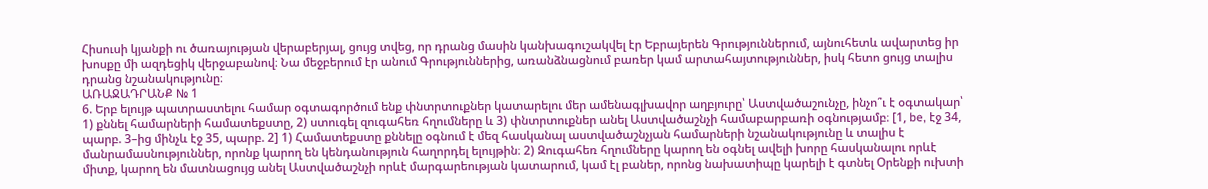Հիսուսի կյանքի ու ծառայության վերաբերյալ, ցույց տվեց, որ դրանց մասին կանխագուշակվել էր Եբրայերեն Գրություններում, այնուհետև ավարտեց իր խոսքը մի ազդեցիկ վերջաբանով։ Նա մեջբերում էր անում Գրություններից, առանձնացնում բառեր կամ արտահայտություններ, իսկ հետո ցույց տալիս դրանց նշանակությունը։
ԱՌԱՋԱԴՐԱՆՔ № 1
6. Երբ ելույթ պատրաստելու համար օգտագործում ենք փնտրտուքներ կատարելու մեր ամենագլխավոր աղբյուրը՝ Աստվածաշունչը, ինչո՞ւ է օգտակար՝ 1) քննել համարների համատեքստը, 2) ստուգել զուգահեռ հղումները և 3) փնտրտուքներ անել Աստվածաշնչի համաբարբառի օգնությամբ։ [1, be, էջ 34, պարբ. 3–ից մինչև էջ 35, պարբ. 2] 1) Համատեքստը քննելը օգնում է մեզ հասկանալ աստվածաշնչյան համարների նշանակությունը և տալիս է մանրամասնություններ, որոնք կարող են կենդանություն հաղորդել ելույթին։ 2) Զուգահեռ հղումները կարող են օգնել ավելի խորը հասկանալու որևէ միտք, կարող են մատնացույց անել Աստվածաշնչի որևէ մարգարեության կատարում, կամ էլ բաներ, որոնց նախատիպը կարելի է գտնել Օրենքի ուխտի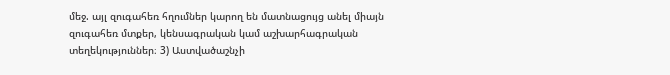մեջ. այլ զուգահեռ հղումներ կարող են մատնացույց անել միայն զուգահեռ մտքեր, կենսագրական կամ աշխարհագրական տեղեկություններ։ 3) Աստվածաշնչի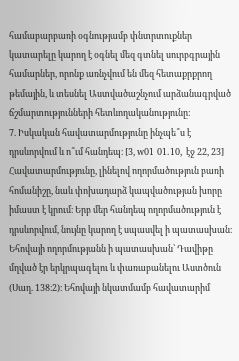համաբարբառի օգնությամբ փնտրտուքներ կատարելը կարող է օգնել մեզ գտնել սուրբգրային համարներ, որոնք առնչվում են մեզ հետաքրքրող թեմային, և տեսնել Աստվածաշնչում արձանագրված ճշմարտությունների հետևողականությունը։
7. Իսկական հավատարմությունը ինչպե՞ս է դրսևորվում և ո՞ւմ հանդեպ։ [3, w01 01.10, էջ 22, 23] Հավատարմությունը, լինելով ողորմածություն բառի հոմանիշը, նաև փոխադարձ կապվածության խորը իմաստ է կրում։ Երբ մեր հանդեպ ողորմածություն է դրսևորվում, նույնը կարող է սպասվել ի պատասխան։ Եհովայի ողորմությանն ի պատասխան՝ Դավիթը մղված էր երկրպագելու և փառաբանելու Աստծուն (Սաղ. 138։2)։ Եհովայի նկատմամբ հավատարիմ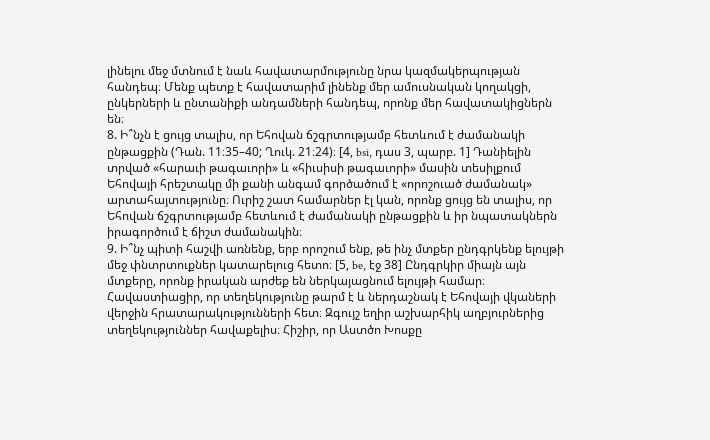լինելու մեջ մտնում է նաև հավատարմությունը նրա կազմակերպության հանդեպ։ Մենք պետք է հավատարիմ լինենք մեր ամուսնական կողակցի, ընկերների և ընտանիքի անդամների հանդեպ, որոնք մեր հավատակիցներն են։
8. Ի՞նչն է ցույց տալիս, որ Եհովան ճշգրտությամբ հետևում է ժամանակի ընթացքին (Դան. 11։35–40; Ղուկ. 21։24)։ [4, bsi, դաս 3, պարբ. 1] Դանիելին տրված «հարաւի թագաւորի» և «հիւսիսի թագաւորի» մասին տեսիլքում Եհովայի հրեշտակը մի քանի անգամ գործածում է «որոշուած ժամանակ» արտահայտությունը։ Ուրիշ շատ համարներ էլ կան, որոնք ցույց են տալիս, որ Եհովան ճշգրտությամբ հետևում է ժամանակի ընթացքին և իր նպատակներն իրագործում է ճիշտ ժամանակին։
9. Ի՞նչ պիտի հաշվի առնենք, երբ որոշում ենք, թե ինչ մտքեր ընդգրկենք ելույթի մեջ փնտրտուքներ կատարելուց հետո։ [5, be, էջ 38] Ընդգրկիր միայն այն մտքերը, որոնք իրական արժեք են ներկայացնում ելույթի համար։ Հավաստիացիր, որ տեղեկությունը թարմ է և ներդաշնակ է Եհովայի վկաների վերջին հրատարակությունների հետ։ Զգույշ եղիր աշխարհիկ աղբյուրներից տեղեկություններ հավաքելիս։ Հիշիր, որ Աստծո Խոսքը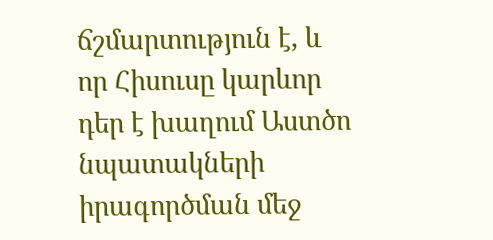ճշմարտություն է, և որ Հիսուսը կարևոր դեր է խաղում Աստծո նպատակների իրագործման մեջ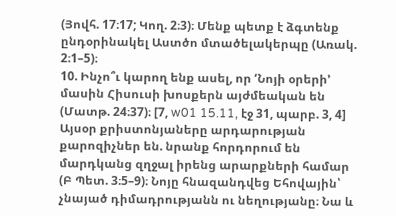(Յովհ. 17։17; Կող. 2։3)։ Մենք պետք է ձգտենք ընդօրինակել Աստծո մտածելակերպը (Առակ. 2։1–5)։
10. Ինչո՞ւ կարող ենք ասել, որ ‘Նոյի օրերի’ մասին Հիսուսի խոսքերն այժմեական են (Մատթ. 24։37)։ [7, w01 15.11, էջ 31, պարբ. 3, 4] Այսօր քրիստոնյաները արդարության քարոզիչներ են. նրանք հորդորում են մարդկանց զղջալ իրենց արարքների համար (Բ Պետ. 3։5–9)։ Նոյը հնազանդվեց Եհովային՝ չնայած դիմադրությանն ու նեղությանը։ Նա և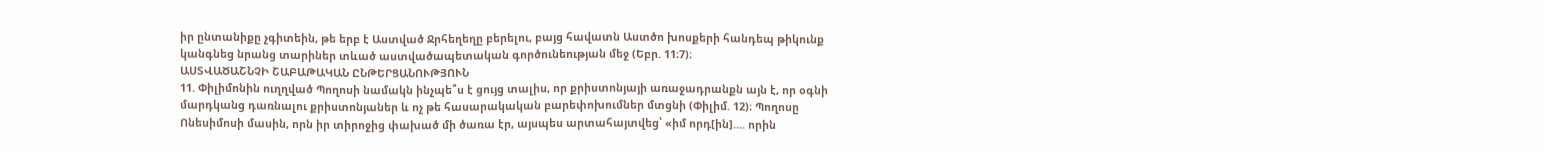իր ընտանիքը չգիտեին, թե երբ է Աստված Ջրհեղեղը բերելու, բայց հավատն Աստծո խոսքերի հանդեպ թիկունք կանգնեց նրանց տարիներ տևած աստվածապետական գործունեության մեջ (Եբր. 11։7)։
ԱՍՏՎԱԾԱՇՆՉԻ ՇԱԲԱԹԱԿԱՆ ԸՆԹԵՐՑԱՆՈՒԹՅՈՒՆ
11. Փիլիմոնին ուղղված Պողոսի նամակն ինչպե՞ս է ցույց տալիս, որ քրիստոնյայի առաջադրանքն այն է, որ օգնի մարդկանց դառնալու քրիստոնյաներ և ոչ թե հասարակական բարեփոխումներ մտցնի (Փիլիմ. 12)։ Պողոսը Ոնեսիմոսի մասին, որն իր տիրոջից փախած մի ծառա էր, այսպես արտահայտվեց՝ «իմ որդ[ին].... որին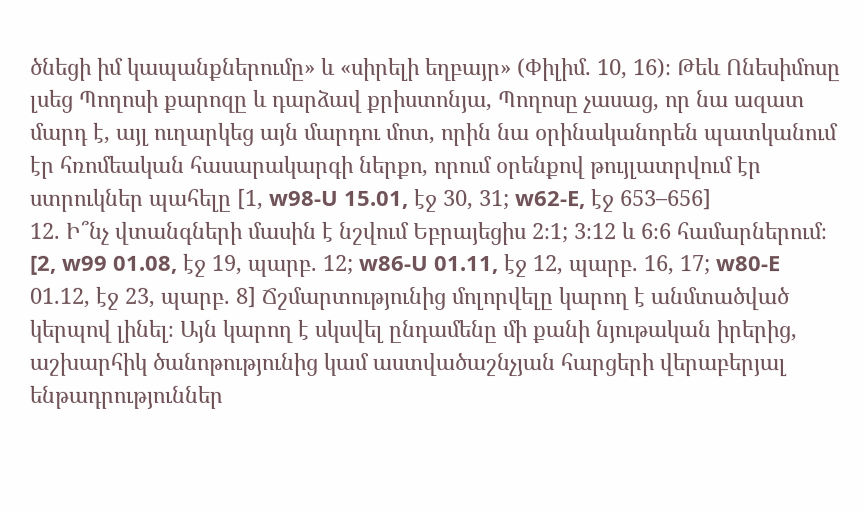ծնեցի իմ կապանքներումը» և «սիրելի եղբայր» (Փիլիմ. 10, 16)։ Թեև Ոնեսիմոսը լսեց Պողոսի քարոզը և դարձավ քրիստոնյա, Պողոսը չասաց, որ նա ազատ մարդ է, այլ ուղարկեց այն մարդու մոտ, որին նա օրինականորեն պատկանում էր հռոմեական հասարակարգի ներքո, որում օրենքով թույլատրվում էր ստրուկներ պահելը [1, w98-U 15.01, էջ 30, 31; w62-E, էջ 653–656]
12. Ի՞նչ վտանգների մասին է նշվում Եբրայեցիս 2։1; 3։12 և 6։6 համարներում։ [2, w99 01.08, էջ 19, պարբ. 12; w86-U 01.11, էջ 12, պարբ. 16, 17; w80-E 01.12, էջ 23, պարբ. 8] Ճշմարտությունից մոլորվելը կարող է անմտածված կերպով լինել։ Այն կարող է սկսվել ընդամենը մի քանի նյութական իրերից, աշխարհիկ ծանոթությունից կամ աստվածաշնչյան հարցերի վերաբերյալ ենթադրություններ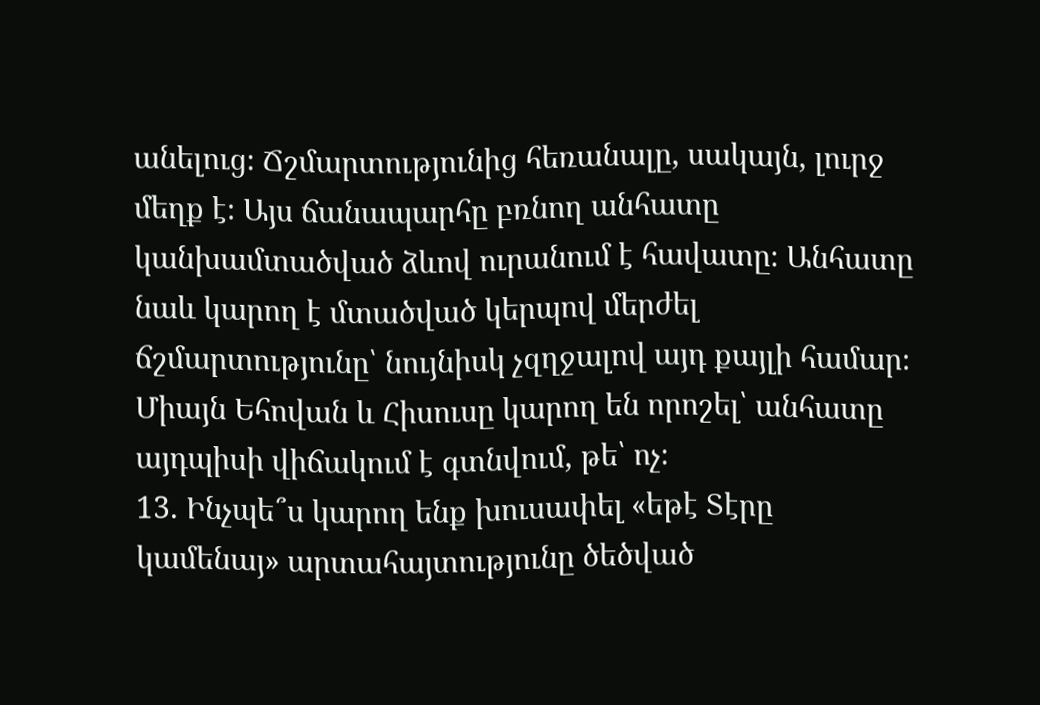անելուց։ Ճշմարտությունից հեռանալը, սակայն, լուրջ մեղք է։ Այս ճանապարհը բռնող անհատը կանխամտածված ձևով ուրանում է հավատը։ Անհատը նաև կարող է մտածված կերպով մերժել ճշմարտությունը՝ նույնիսկ չզղջալով այդ քայլի համար։ Միայն Եհովան և Հիսուսը կարող են որոշել՝ անհատը այդպիսի վիճակում է գտնվում, թե՝ ոչ։
13. Ինչպե՞ս կարող ենք խուսափել «եթէ Տէրը կամենայ» արտահայտությունը ծեծված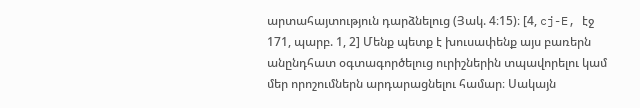արտահայտություն դարձնելուց (Յակ. 4։15)։ [4, cj-E, էջ 171, պարբ. 1, 2] Մենք պետք է խուսափենք այս բառերն անընդհատ օգտագործելուց ուրիշներին տպավորելու կամ մեր որոշումներն արդարացնելու համար։ Սակայն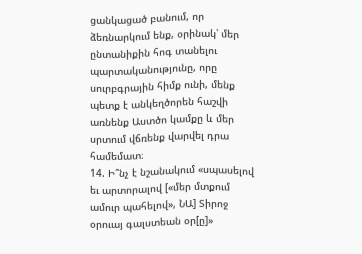ցանկացած բանում, որ ձեռնարկում ենք, օրինակ՝ մեր ընտանիքին հոգ տանելու պարտականությունը, որը սուրբգրային հիմք ունի, մենք պետք է անկեղծորեն հաշվի առնենք Աստծո կամքը և մեր սրտում վճռենք վարվել դրա համեմատ։
14. Ի՞նչ է նշանակում «սպասելով եւ արտորալով [«մեր մտքում ամուր պահելով», ՆԱ] Տիրոջ օրուայ գալստեան օր[ը]»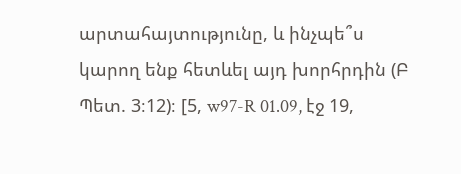արտահայտությունը, և ինչպե՞ս կարող ենք հետևել այդ խորհրդին (Բ Պետ. 3։12)։ [5, w97-R 01.09, էջ 19,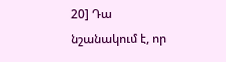20] Դա նշանակում է, որ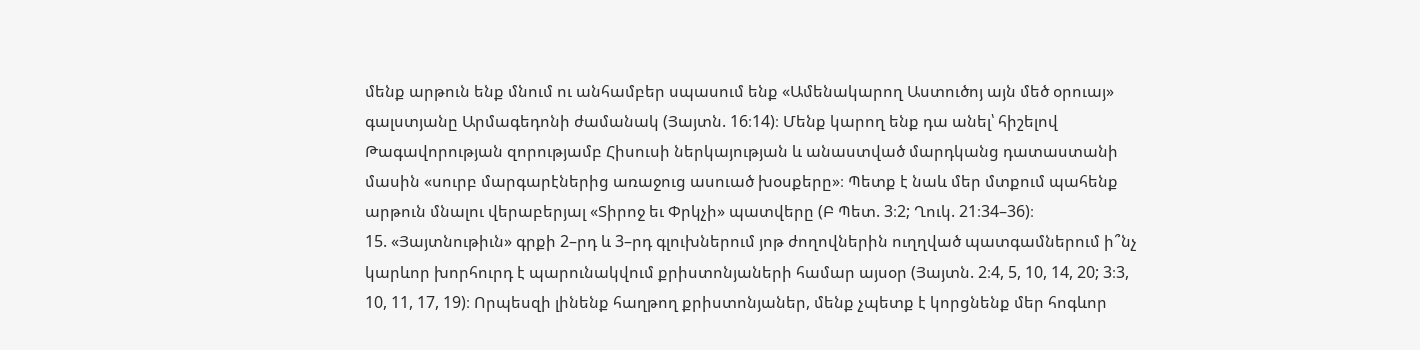մենք արթուն ենք մնում ու անհամբեր սպասում ենք «Ամենակարող Աստուծոյ այն մեծ օրուայ» գալստյանը Արմագեդոնի ժամանակ (Յայտն. 16։14)։ Մենք կարող ենք դա անել՝ հիշելով Թագավորության զորությամբ Հիսուսի ներկայության և անաստված մարդկանց դատաստանի մասին «սուրբ մարգարէներից առաջուց ասուած խօսքերը»։ Պետք է նաև մեր մտքում պահենք արթուն մնալու վերաբերյալ «Տիրոջ եւ Փրկչի» պատվերը (Բ Պետ. 3։2; Ղուկ. 21։34–36)։
15. «Յայտնութիւն» գրքի 2–րդ և 3–րդ գլուխներում յոթ ժողովներին ուղղված պատգամներում ի՞նչ կարևոր խորհուրդ է պարունակվում քրիստոնյաների համար այսօր (Յայտն. 2։4, 5, 10, 14, 20; 3։3, 10, 11, 17, 19)։ Որպեսզի լինենք հաղթող քրիստոնյաներ, մենք չպետք է կորցնենք մեր հոգևոր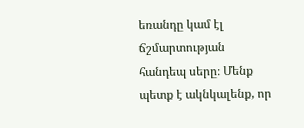եռանդը կամ էլ ճշմարտության հանդեպ սերը։ Մենք պետք է ակնկալենք, որ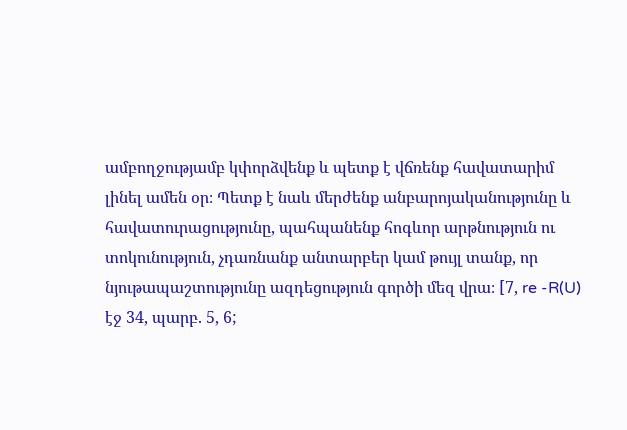ամբողջությամբ կփորձվենք և պետք է վճռենք հավատարիմ լինել ամեն օր։ Պետք է նաև մերժենք անբարոյականությունը և հավատուրացությունը, պահպանենք հոգևոր արթնություն ու տոկունություն, չդառնանք անտարբեր կամ թույլ տանք, որ նյութապաշտությունը ազդեցություն գործի մեզ վրա։ [7, re -R(U) էջ 34, պարբ. 5, 6;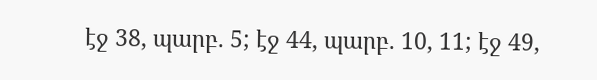էջ 38, պարբ. 5; էջ 44, պարբ. 10, 11; էջ 49,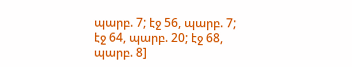պարբ. 7; էջ 56, պարբ. 7; էջ 64, պարբ. 20; էջ 68, պարբ. 8]